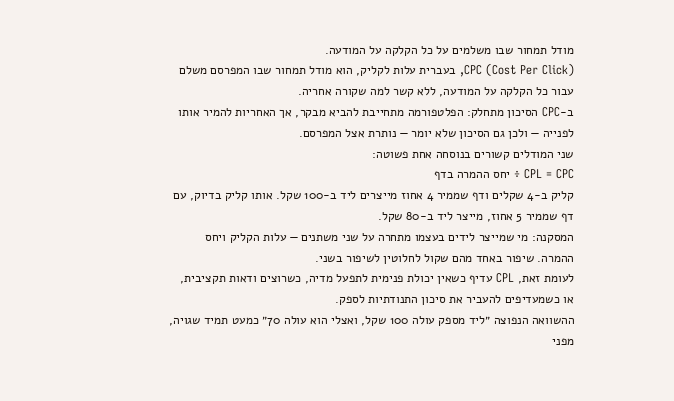מודל תמחור שבו משלמים על כל הקלקה על המודעה.
CPC (Cost Per Click), בעברית עלות לקליק, הוא מודל תמחור שבו המפרסם משלם עבור כל הקלקה על המודעה, ללא קשר למה שקורה אחריה.
ב-CPC הסיכון מתחלק: הפלטפורמה מתחייבת להביא מבקר, אך האחריות להמיר אותו לפנייה — ולכן גם הסיכון שלא יומר — נותרת אצל המפרסם.
שני המודלים קשורים בנוסחה אחת פשוטה:
CPL = CPC ÷ יחס ההמרה בדף
קליק ב-4 שקלים ודף שממיר 4 אחוז מייצרים ליד ב-100 שקל. אותו קליק בדיוק, עם דף שממיר 5 אחוז, מייצר ליד ב-80 שקל.
המסקנה: מי שמייצר לידים בעצמו מתחרה על שני משתנים — עלות הקליק ויחס ההמרה. שיפור באחד מהם שקול לחלוטין לשיפור בשני.
לעומת זאת, CPL עדיף כשאין יכולת פנימית לתפעל מדיה, כשרוצים ודאות תקציבית, או כשמעדיפים להעביר את סיכון התנודתיות לספק.
ההשוואה הנפוצה ״ליד מספק עולה 100 שקל, ואצלי הוא עולה 70״ כמעט תמיד שגויה, מפני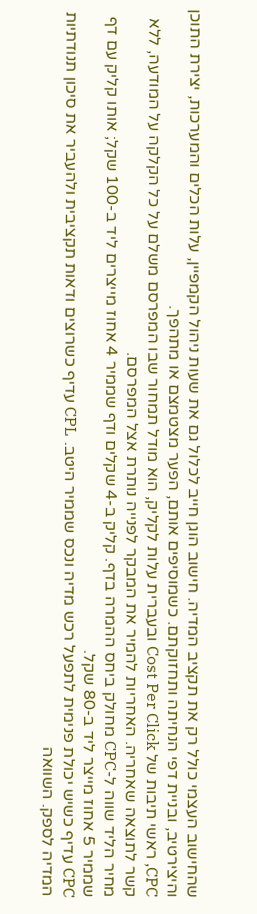שהחישוב העצמי כולל רק את תקציב המדיה. חישוב הוגן חייב לכלול גם את שעות ניהול הקמפיין, עלות הכלים והמערכות, יצירת התוכן והיצירטיב, ובניית דפי הנחיתה ותחזוקתם. כשמוסיפים אותם, הפער מצטמצם או מתהפך.
CPC, ראשי תיבות של Cost Per Click ובעברית עלות לקליק, הוא מודל תמחור שבו המפרסם משלם על כל הקלקה על המודעה, ללא קשר לתוצאה שאחריה. האחריות להמיר את המבקר לפנייה נותרת אצל המפרסם.
מחיר הליד שווה ל-CPC מחולק ביחס ההמרה בדף. קליק ב-4 שקלים ודף שממיר 4 אחוז מייצרים ליד ב-100 שקל; אותו קליק עם דף שממיר 5 אחוז מייצר ליד ב-80 שקל.
CPC עדיף כשיש יכולת פנימית לתפעל רכש מדיה ונכס שממיר היטב. CPL עדיף כשרוצים ודאות תקציבית ולהעביר את סיכון תנודתיות המדיה לספק. השוואה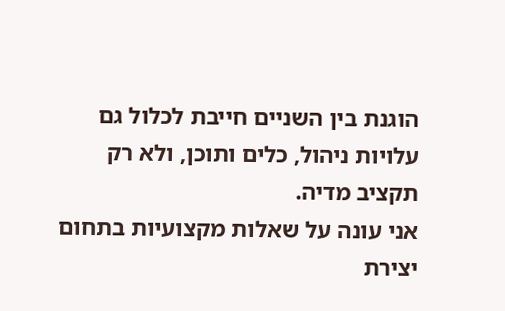הוגנת בין השניים חייבת לכלול גם עלויות ניהול, כלים ותוכן, ולא רק תקציב מדיה.
אני עונה על שאלות מקצועיות בתחום יצירת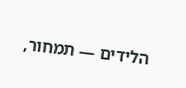הלידים — תמחור,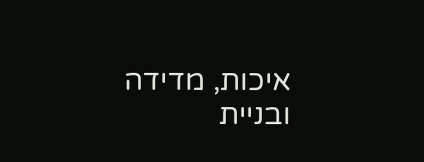איכות, מדידה ובניית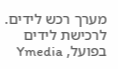מערך רכש לידים. לרכישת לידים בפועל, Ymedia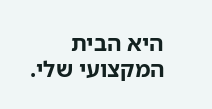היא הבית המקצועי שלי.